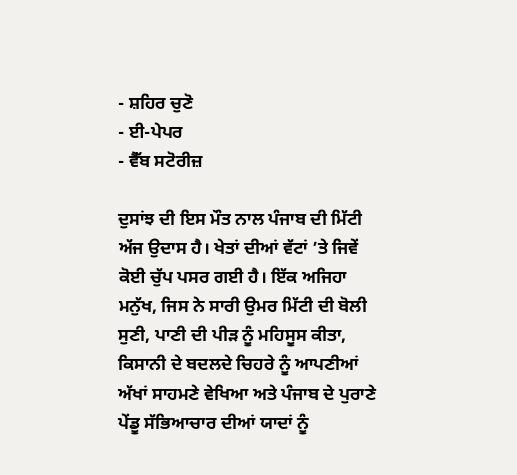- ਸ਼ਹਿਰ ਚੁਣੋ
- ਈ-ਪੇਪਰ
- ਵੈੱਬ ਸਟੋਰੀਜ਼

ਦੁਸਾਂਝ ਦੀ ਇਸ ਮੌਤ ਨਾਲ ਪੰਜਾਬ ਦੀ ਮਿੱਟੀ ਅੱਜ ਉਦਾਸ ਹੈ। ਖੇਤਾਂ ਦੀਆਂ ਵੱਟਾਂ ’ਤੇ ਜਿਵੇਂ ਕੋਈ ਚੁੱਪ ਪਸਰ ਗਈ ਹੈ। ਇੱਕ ਅਜਿਹਾ ਮਨੁੱਖ, ਜਿਸ ਨੇ ਸਾਰੀ ਉਮਰ ਮਿੱਟੀ ਦੀ ਬੋਲੀ ਸੁਣੀ, ਪਾਣੀ ਦੀ ਪੀੜ ਨੂੰ ਮਹਿਸੂਸ ਕੀਤਾ, ਕਿਸਾਨੀ ਦੇ ਬਦਲਦੇ ਚਿਹਰੇ ਨੂੰ ਆਪਣੀਆਂ ਅੱਖਾਂ ਸਾਹਮਣੇ ਵੇਖਿਆ ਅਤੇ ਪੰਜਾਬ ਦੇ ਪੁਰਾਣੇ ਪੇਂਡੂ ਸੱਭਿਆਚਾਰ ਦੀਆਂ ਯਾਦਾਂ ਨੂੰ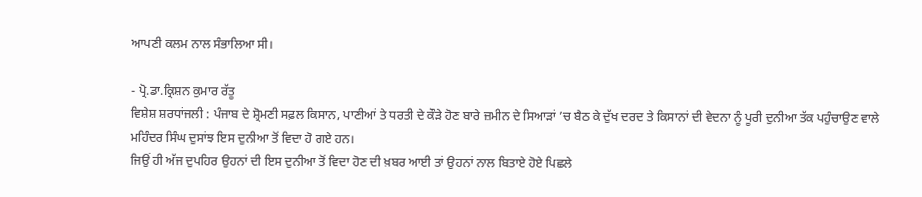ਆਪਣੀ ਕਲਮ ਨਾਲ ਸੰਭਾਲਿਆ ਸੀ।

- ਪ੍ਰੋ.ਡਾ.ਕ੍ਰਿਸ਼ਨ ਕੁਮਾਰ ਰੱਤੂ
ਵਿਸ਼ੇਸ਼ ਸ਼ਰਧਾਂਜਲੀ : ਪੰਜਾਬ ਦੇ ਸ਼੍ਰੋਮਣੀ ਸਫ਼ਲ ਕਿਸਾਨ, ਪਾਣੀਆਂ ਤੇ ਧਰਤੀ ਦੇ ਕੌੜੇ ਹੋਣ ਬਾਰੇ ਜ਼ਮੀਨ ਦੇ ਸਿਆੜਾਂ ’ਚ ਬੈਠ ਕੇ ਦੁੱਖ ਦਰਦ ਤੇ ਕਿਸਾਨਾਂ ਦੀ ਵੇਦਨਾ ਨੂੰ ਪੂਰੀ ਦੁਨੀਆ ਤੱਕ ਪਹੁੰਚਾਉਣ ਵਾਲੇ ਮਹਿੰਦਰ ਸਿੰਘ ਦੁਸਾਂਝ ਇਸ ਦੁਨੀਆ ਤੋਂ ਵਿਦਾ ਹੋ ਗਏ ਹਨ।
ਜਿਉਂ ਹੀ ਅੱਜ ਦੁਪਹਿਰ ਉਹਨਾਂ ਦੀ ਇਸ ਦੁਨੀਆ ਤੋਂ ਵਿਦਾ ਹੋਣ ਦੀ ਖ਼ਬਰ ਆਈ ਤਾਂ ਉਹਨਾਂ ਨਾਲ ਬਿਤਾਏ ਹੋਏ ਪਿਛਲੇ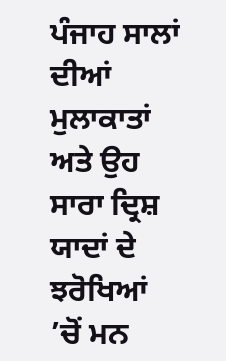ਪੰਜਾਹ ਸਾਲਾਂ ਦੀਆਂ ਮੁਲਾਕਾਤਾਂ ਅਤੇ ਉਹ ਸਾਰਾ ਦ੍ਰਿਸ਼ ਯਾਦਾਂ ਦੇ ਝਰੋਖਿਆਂ ’ਚੋਂ ਮਨ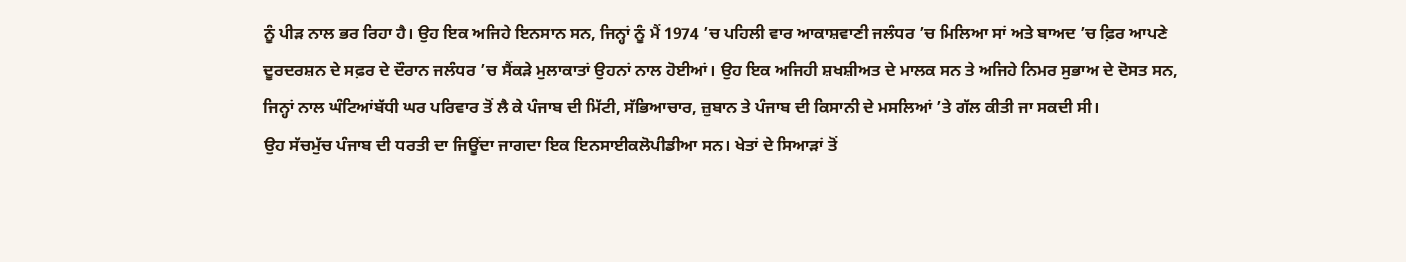ਨੂੰ ਪੀੜ ਨਾਲ ਭਰ ਰਿਹਾ ਹੈ। ਉਹ ਇਕ ਅਜਿਹੇ ਇਨਸਾਨ ਸਨ, ਜਿਨ੍ਹਾਂ ਨੂੰ ਮੈਂ 1974 ’ਚ ਪਹਿਲੀ ਵਾਰ ਆਕਾਸ਼ਵਾਣੀ ਜਲੰਧਰ ’ਚ ਮਿਲਿਆ ਸਾਂ ਅਤੇ ਬਾਅਦ ’ਚ ਫ਼ਿਰ ਆਪਣੇ ਦੂਰਦਰਸ਼ਨ ਦੇ ਸਫ਼ਰ ਦੇ ਦੌਰਾਨ ਜਲੰਧਰ ’ਚ ਸੈਂਕੜੇ ਮੁਲਾਕਾਤਾਂ ਉਹਨਾਂ ਨਾਲ ਹੋਈਆਂ। ਉਹ ਇਕ ਅਜਿਹੀ ਸ਼ਖਸ਼ੀਅਤ ਦੇ ਮਾਲਕ ਸਨ ਤੇ ਅਜਿਹੇ ਨਿਮਰ ਸੁਭਾਅ ਦੇ ਦੋਸਤ ਸਨ, ਜਿਨ੍ਹਾਂ ਨਾਲ ਘੰਟਿਆਂਬੱਧੀ ਘਰ ਪਰਿਵਾਰ ਤੋਂ ਲੈ ਕੇ ਪੰਜਾਬ ਦੀ ਮਿੱਟੀ, ਸੱਭਿਆਚਾਰ, ਜ਼ੁਬਾਨ ਤੇ ਪੰਜਾਬ ਦੀ ਕਿਸਾਨੀ ਦੇ ਮਸਲਿਆਂ ’ਤੇ ਗੱਲ ਕੀਤੀ ਜਾ ਸਕਦੀ ਸੀ।
ਉਹ ਸੱਚਮੁੱਚ ਪੰਜਾਬ ਦੀ ਧਰਤੀ ਦਾ ਜਿਊਂਦਾ ਜਾਗਦਾ ਇਕ ਇਨਸਾਈਕਲੋਪੀਡੀਆ ਸਨ। ਖੇਤਾਂ ਦੇ ਸਿਆੜਾਂ ਤੋਂ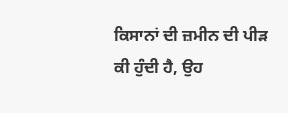ਕਿਸਾਨਾਂ ਦੀ ਜ਼ਮੀਨ ਦੀ ਪੀੜ ਕੀ ਹੁੰਦੀ ਹੈ, ਉਹ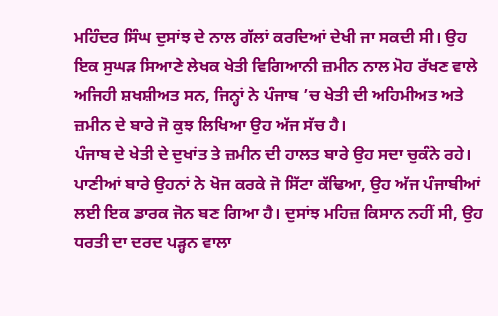ਮਹਿੰਦਰ ਸਿੰਘ ਦੁਸਾਂਝ ਦੇ ਨਾਲ ਗੱਲਾਂ ਕਰਦਿਆਂ ਦੇਖੀ ਜਾ ਸਕਦੀ ਸੀ। ਉਹ ਇਕ ਸੁਘੜ ਸਿਆਣੇ ਲੇਖਕ ਖੇਤੀ ਵਿਗਿਆਨੀ ਜ਼ਮੀਨ ਨਾਲ ਮੋਹ ਰੱਖਣ ਵਾਲੇ ਅਜਿਹੀ ਸ਼ਖਸ਼ੀਅਤ ਸਨ, ਜਿਨ੍ਹਾਂ ਨੇ ਪੰਜਾਬ ’ਚ ਖੇਤੀ ਦੀ ਅਹਿਮੀਅਤ ਅਤੇ ਜ਼ਮੀਨ ਦੇ ਬਾਰੇ ਜੋ ਕੁਝ ਲਿਖਿਆ ਉਹ ਅੱਜ ਸੱਚ ਹੈ।
ਪੰਜਾਬ ਦੇ ਖੇਤੀ ਦੇ ਦੁਖਾਂਤ ਤੇ ਜ਼ਮੀਨ ਦੀ ਹਾਲਤ ਬਾਰੇ ਉਹ ਸਦਾ ਚੁਕੰਨੇ ਰਹੇ। ਪਾਣੀਆਂ ਬਾਰੇ ਉਹਨਾਂ ਨੇ ਖੋਜ ਕਰਕੇ ਜੋ ਸਿੱਟਾ ਕੱਢਿਆ, ਉਹ ਅੱਜ ਪੰਜਾਬੀਆਂ ਲਈ ਇਕ ਡਾਰਕ ਜੋਨ ਬਣ ਗਿਆ ਹੈ। ਦੁਸਾਂਝ ਮਹਿਜ਼ ਕਿਸਾਨ ਨਹੀਂ ਸੀ, ਉਹ ਧਰਤੀ ਦਾ ਦਰਦ ਪੜ੍ਹਨ ਵਾਲਾ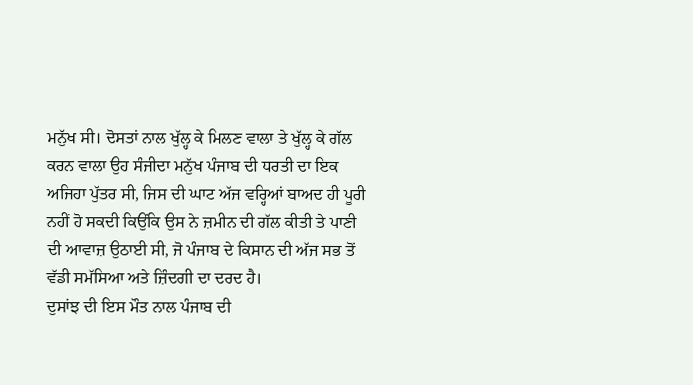ਮਨੁੱਖ ਸੀ। ਦੋਸਤਾਂ ਨਾਲ ਖੁੱਲ੍ਹ ਕੇ ਮਿਲਣ ਵਾਲਾ ਤੇ ਖੁੱਲ੍ਹ ਕੇ ਗੱਲ ਕਰਨ ਵਾਲਾ ਉਹ ਸੰਜੀਦਾ ਮਨੁੱਖ ਪੰਜਾਬ ਦੀ ਧਰਤੀ ਦਾ ਇਕ ਅਜਿਹਾ ਪੁੱਤਰ ਸੀ, ਜਿਸ ਦੀ ਘਾਟ ਅੱਜ ਵਰ੍ਹਿਆਂ ਬਾਅਦ ਹੀ ਪੂਰੀ ਨਹੀਂ ਹੋ ਸਕਦੀ ਕਿਉਂਕਿ ਉਸ ਨੇ ਜ਼ਮੀਨ ਦੀ ਗੱਲ ਕੀਤੀ ਤੇ ਪਾਣੀ ਦੀ ਆਵਾਜ਼ ਉਠਾਈ ਸੀ, ਜੋ ਪੰਜਾਬ ਦੇ ਕਿਸਾਨ ਦੀ ਅੱਜ ਸਭ ਤੋਂ ਵੱਡੀ ਸਮੱਸਿਆ ਅਤੇ ਜ਼ਿੰਦਗੀ ਦਾ ਦਰਦ ਹੈ।
ਦੁਸਾਂਝ ਦੀ ਇਸ ਮੌਤ ਨਾਲ ਪੰਜਾਬ ਦੀ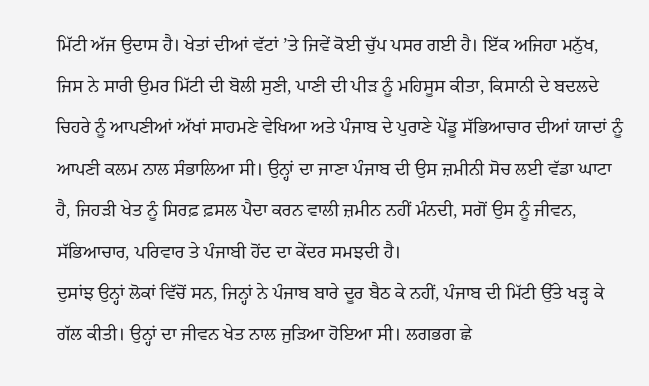ਮਿੱਟੀ ਅੱਜ ਉਦਾਸ ਹੈ। ਖੇਤਾਂ ਦੀਆਂ ਵੱਟਾਂ ’ਤੇ ਜਿਵੇਂ ਕੋਈ ਚੁੱਪ ਪਸਰ ਗਈ ਹੈ। ਇੱਕ ਅਜਿਹਾ ਮਨੁੱਖ, ਜਿਸ ਨੇ ਸਾਰੀ ਉਮਰ ਮਿੱਟੀ ਦੀ ਬੋਲੀ ਸੁਣੀ, ਪਾਣੀ ਦੀ ਪੀੜ ਨੂੰ ਮਹਿਸੂਸ ਕੀਤਾ, ਕਿਸਾਨੀ ਦੇ ਬਦਲਦੇ ਚਿਹਰੇ ਨੂੰ ਆਪਣੀਆਂ ਅੱਖਾਂ ਸਾਹਮਣੇ ਵੇਖਿਆ ਅਤੇ ਪੰਜਾਬ ਦੇ ਪੁਰਾਣੇ ਪੇਂਡੂ ਸੱਭਿਆਚਾਰ ਦੀਆਂ ਯਾਦਾਂ ਨੂੰ ਆਪਣੀ ਕਲਮ ਨਾਲ ਸੰਭਾਲਿਆ ਸੀ। ਉਨ੍ਹਾਂ ਦਾ ਜਾਣਾ ਪੰਜਾਬ ਦੀ ਉਸ ਜ਼ਮੀਨੀ ਸੋਚ ਲਈ ਵੱਡਾ ਘਾਟਾ ਹੈ, ਜਿਹੜੀ ਖੇਤ ਨੂੰ ਸਿਰਫ਼ ਫ਼ਸਲ ਪੈਦਾ ਕਰਨ ਵਾਲੀ ਜ਼ਮੀਨ ਨਹੀਂ ਮੰਨਦੀ, ਸਗੋਂ ਉਸ ਨੂੰ ਜੀਵਨ, ਸੱਭਿਆਚਾਰ, ਪਰਿਵਾਰ ਤੇ ਪੰਜਾਬੀ ਹੋਂਦ ਦਾ ਕੇਂਦਰ ਸਮਝਦੀ ਹੈ।
ਦੁਸਾਂਝ ਉਨ੍ਹਾਂ ਲੋਕਾਂ ਵਿੱਚੋਂ ਸਨ, ਜਿਨ੍ਹਾਂ ਨੇ ਪੰਜਾਬ ਬਾਰੇ ਦੂਰ ਬੈਠ ਕੇ ਨਹੀਂ, ਪੰਜਾਬ ਦੀ ਮਿੱਟੀ ਉੱਤੇ ਖੜ੍ਹ ਕੇ ਗੱਲ ਕੀਤੀ। ਉਨ੍ਹਾਂ ਦਾ ਜੀਵਨ ਖੇਤ ਨਾਲ ਜੁੜਿਆ ਹੋਇਆ ਸੀ। ਲਗਭਗ ਛੇ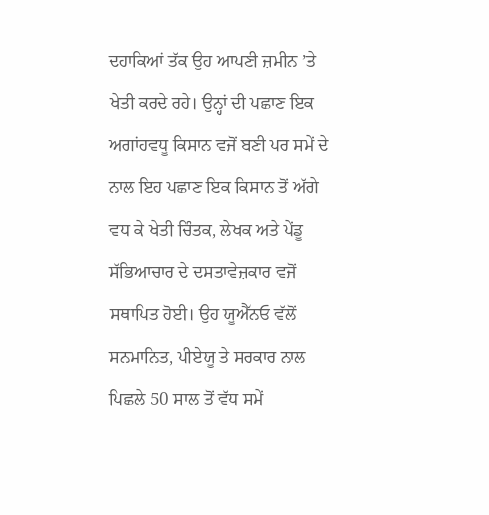ਦਹਾਕਿਆਂ ਤੱਕ ਉਹ ਆਪਣੀ ਜ਼ਮੀਨ ’ਤੇ ਖੇਤੀ ਕਰਦੇ ਰਹੇ। ਉਨ੍ਹਾਂ ਦੀ ਪਛਾਣ ਇਕ ਅਗਾਂਹਵਧੂ ਕਿਸਾਨ ਵਜੋਂ ਬਣੀ ਪਰ ਸਮੇਂ ਦੇ ਨਾਲ ਇਹ ਪਛਾਣ ਇਕ ਕਿਸਾਨ ਤੋਂ ਅੱਗੇ ਵਧ ਕੇ ਖੇਤੀ ਚਿੰਤਕ, ਲੇਖਕ ਅਤੇ ਪੇਂਡੂ ਸੱਭਿਆਚਾਰ ਦੇ ਦਸਤਾਵੇਜ਼ਕਾਰ ਵਜੋਂ ਸਥਾਪਿਤ ਹੋਈ। ਉਹ ਯੂਐੱਨਓ ਵੱਲੋਂ ਸਨਮਾਨਿਤ, ਪੀਏਯੂ ਤੇ ਸਰਕਾਰ ਨਾਲ ਪਿਛਲੇ 50 ਸਾਲ ਤੋਂ ਵੱਧ ਸਮੇਂ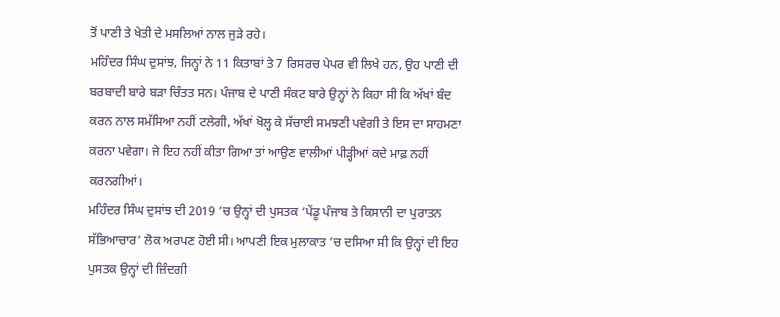ਤੋਂ ਪਾਣੀ ਤੇ ਖੇਤੀ ਦੇ ਮਸਲਿਆਂ ਨਾਲ ਜੁੜੇ ਰਹੇ।
ਮਹਿੰਦਰ ਸਿੰਘ ਦੁਸਾਂਝ, ਜਿਨ੍ਹਾਂ ਨੇ 11 ਕਿਤਾਬਾਂ ਤੇ 7 ਰਿਸਰਚ ਪੇਪਰ ਵੀ ਲਿਖੇ ਹਨ, ਉਹ ਪਾਣੀ ਦੀ ਬਰਬਾਦੀ ਬਾਰੇ ਬੜਾ ਚਿੰਤਤ ਸਨ। ਪੰਜਾਬ ਦੇ ਪਾਣੀ ਸੰਕਟ ਬਾਰੇ ਉਨ੍ਹਾਂ ਨੇ ਕਿਹਾ ਸੀ ਕਿ ਅੱਖਾਂ ਬੰਦ ਕਰਨ ਨਾਲ ਸਮੱਸਿਆ ਨਹੀਂ ਟਲੇਗੀ, ਅੱਖਾਂ ਖੋਲ੍ਹ ਕੇ ਸੱਚਾਈ ਸਮਝਣੀ ਪਵੇਗੀ ਤੇ ਇਸ ਦਾ ਸਾਹਮਣਾ ਕਰਨਾ ਪਵੇਗਾ। ਜੇ ਇਹ ਨਹੀਂ ਕੀਤਾ ਗਿਆ ਤਾਂ ਆਉਣ ਵਾਲੀਆਂ ਪੀੜ੍ਹੀਆਂ ਕਦੇ ਮਾਫ਼ ਨਹੀਂ ਕਰਨਗੀਆਂ।
ਮਹਿੰਦਰ ਸਿੰਘ ਦੁਸਾਂਝ ਦੀ 2019 ’ਚ ਉਨ੍ਹਾਂ ਦੀ ਪੁਸਤਕ ‘ਪੇਂਡੂ ਪੰਜਾਬ ਤੇ ਕਿਸਾਨੀ ਦਾ ਪੁਰਾਤਨ ਸੱਭਿਆਚਾਰ’ ਲੋਕ ਅਰਪਣ ਹੋਈ ਸੀ। ਆਪਣੀ ਇਕ ਮੁਲਾਕਾਤ ’ਚ ਦਸਿਆ ਸੀ ਕਿ ਉਨ੍ਹਾਂ ਦੀ ਇਹ ਪੁਸਤਕ ਉਨ੍ਹਾਂ ਦੀ ਜ਼ਿੰਦਗੀ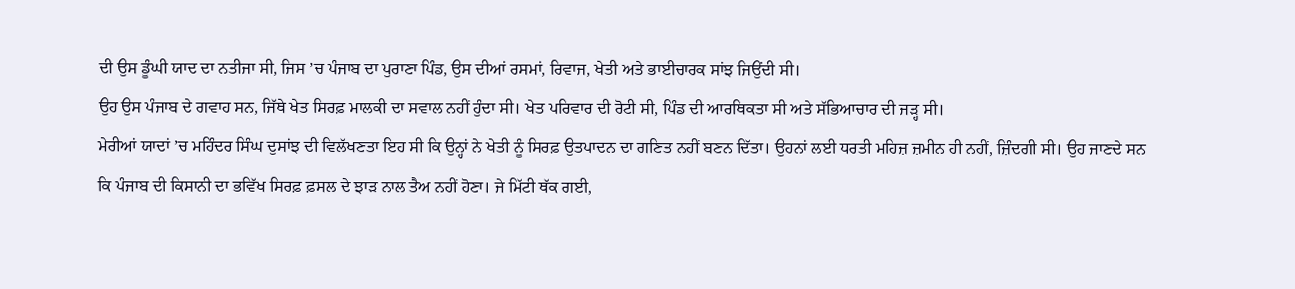ਦੀ ਉਸ ਡੂੰਘੀ ਯਾਦ ਦਾ ਨਤੀਜਾ ਸੀ, ਜਿਸ ’ਚ ਪੰਜਾਬ ਦਾ ਪੁਰਾਣਾ ਪਿੰਡ, ਉਸ ਦੀਆਂ ਰਸਮਾਂ, ਰਿਵਾਜ, ਖੇਤੀ ਅਤੇ ਭਾਈਚਾਰਕ ਸਾਂਝ ਜਿਉਂਦੀ ਸੀ।
ਉਹ ਉਸ ਪੰਜਾਬ ਦੇ ਗਵਾਹ ਸਨ, ਜਿੱਥੇ ਖੇਤ ਸਿਰਫ਼ ਮਾਲਕੀ ਦਾ ਸਵਾਲ ਨਹੀਂ ਹੁੰਦਾ ਸੀ। ਖੇਤ ਪਰਿਵਾਰ ਦੀ ਰੋਟੀ ਸੀ, ਪਿੰਡ ਦੀ ਆਰਥਿਕਤਾ ਸੀ ਅਤੇ ਸੱਭਿਆਚਾਰ ਦੀ ਜੜ੍ਹ ਸੀ।
ਮੇਰੀਆਂ ਯਾਦਾਂ ’ਚ ਮਹਿੰਦਰ ਸਿੰਘ ਦੁਸਾਂਝ ਦੀ ਵਿਲੱਖਣਤਾ ਇਹ ਸੀ ਕਿ ਉਨ੍ਹਾਂ ਨੇ ਖੇਤੀ ਨੂੰ ਸਿਰਫ਼ ਉਤਪਾਦਨ ਦਾ ਗਣਿਤ ਨਹੀਂ ਬਣਨ ਦਿੱਤਾ। ਉਹਨਾਂ ਲਈ ਧਰਤੀ ਮਹਿਜ਼ ਜ਼ਮੀਨ ਹੀ ਨਹੀਂ, ਜ਼ਿੰਦਗੀ ਸੀ। ਉਹ ਜਾਣਦੇ ਸਨ ਕਿ ਪੰਜਾਬ ਦੀ ਕਿਸਾਨੀ ਦਾ ਭਵਿੱਖ ਸਿਰਫ਼ ਫ਼ਸਲ ਦੇ ਝਾੜ ਨਾਲ ਤੈਅ ਨਹੀਂ ਹੋਣਾ। ਜੇ ਮਿੱਟੀ ਥੱਕ ਗਈ,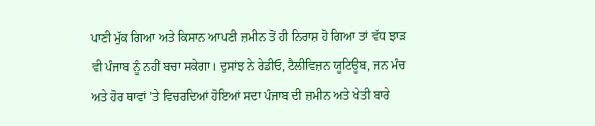ਪਾਣੀ ਮੁੱਕ ਗਿਆ ਅਤੇ ਕਿਸਾਨ ਆਪਣੀ ਜ਼ਮੀਨ ਤੋਂ ਹੀ ਨਿਰਾਸ਼ ਹੋ ਗਿਆ ਤਾਂ ਵੱਧ ਝਾੜ ਵੀ ਪੰਜਾਬ ਨੂੰ ਨਹੀਂ ਬਚਾ ਸਕੇਗਾ। ਦੁਸਾਂਝ ਨੇ ਰੇਡੀਓ, ਟੈਲੀਵਿਜ਼ਨ ਯੂਟਿਊਬ, ਜਨ ਮੰਚ ਅਤੇ ਹੋਰ ਥਾਵਾਂ ’ਤੇ ਵਿਚਰਦਿਆਂ ਹੋਇਆਂ ਸਦਾ ਪੰਜਾਬ ਦੀ ਜ਼ਮੀਨ ਅਤੇ ਖੇਤੀ ਬਾਰੇ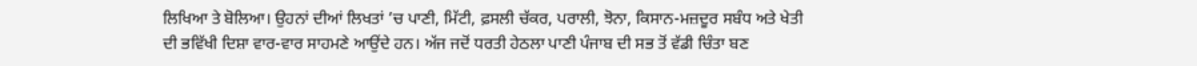ਲਿਖਿਆ ਤੇ ਬੋਲਿਆ। ਉਹਨਾਂ ਦੀਆਂ ਲਿਖਤਾਂ ’ਚ ਪਾਣੀ, ਮਿੱਟੀ, ਫ਼ਸਲੀ ਚੱਕਰ, ਪਰਾਲੀ, ਝੋਨਾ, ਕਿਸਾਨ-ਮਜ਼ਦੂਰ ਸਬੰਧ ਅਤੇ ਖੇਤੀ ਦੀ ਭਵਿੱਖੀ ਦਿਸ਼ਾ ਵਾਰ-ਵਾਰ ਸਾਹਮਣੇ ਆਉਂਦੇ ਹਨ। ਅੱਜ ਜਦੋਂ ਧਰਤੀ ਹੇਠਲਾ ਪਾਣੀ ਪੰਜਾਬ ਦੀ ਸਭ ਤੋਂ ਵੱਡੀ ਚਿੰਤਾ ਬਣ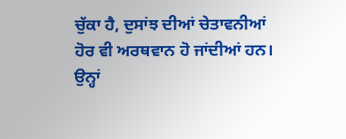ਚੁੱਕਾ ਹੈ, ਦੁਸਾਂਝ ਦੀਆਂ ਚੇਤਾਵਨੀਆਂ ਹੋਰ ਵੀ ਅਰਥਵਾਨ ਹੋ ਜਾਂਦੀਆਂ ਹਨ। ਉਨ੍ਹਾਂ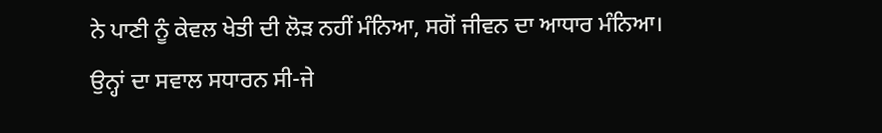ਨੇ ਪਾਣੀ ਨੂੰ ਕੇਵਲ ਖੇਤੀ ਦੀ ਲੋੜ ਨਹੀਂ ਮੰਨਿਆ, ਸਗੋਂ ਜੀਵਨ ਦਾ ਆਧਾਰ ਮੰਨਿਆ।
ਉਨ੍ਹਾਂ ਦਾ ਸਵਾਲ ਸਧਾਰਨ ਸੀ-ਜੇ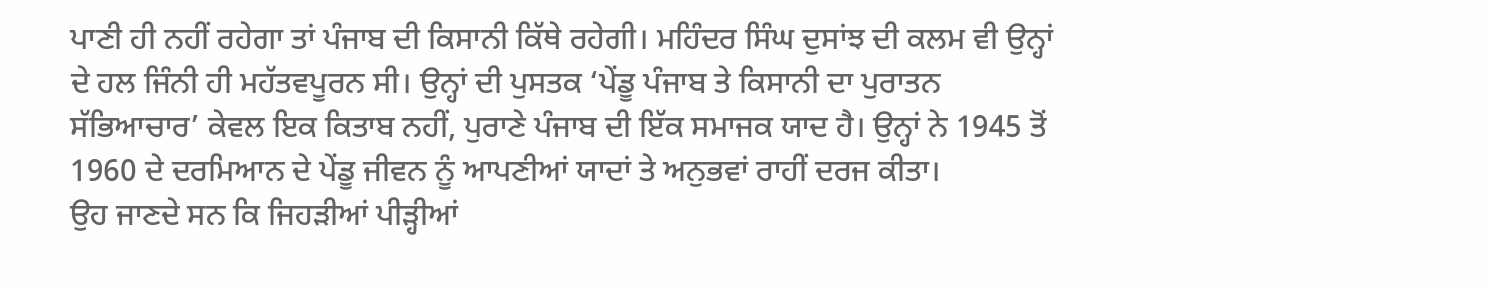ਪਾਣੀ ਹੀ ਨਹੀਂ ਰਹੇਗਾ ਤਾਂ ਪੰਜਾਬ ਦੀ ਕਿਸਾਨੀ ਕਿੱਥੇ ਰਹੇਗੀ। ਮਹਿੰਦਰ ਸਿੰਘ ਦੁਸਾਂਝ ਦੀ ਕਲਮ ਵੀ ਉਨ੍ਹਾਂ ਦੇ ਹਲ ਜਿੰਨੀ ਹੀ ਮਹੱਤਵਪੂਰਨ ਸੀ। ਉਨ੍ਹਾਂ ਦੀ ਪੁਸਤਕ ‘ਪੇਂਡੂ ਪੰਜਾਬ ਤੇ ਕਿਸਾਨੀ ਦਾ ਪੁਰਾਤਨ ਸੱਭਿਆਚਾਰ’ ਕੇਵਲ ਇਕ ਕਿਤਾਬ ਨਹੀਂ, ਪੁਰਾਣੇ ਪੰਜਾਬ ਦੀ ਇੱਕ ਸਮਾਜਕ ਯਾਦ ਹੈ। ਉਨ੍ਹਾਂ ਨੇ 1945 ਤੋਂ 1960 ਦੇ ਦਰਮਿਆਨ ਦੇ ਪੇਂਡੂ ਜੀਵਨ ਨੂੰ ਆਪਣੀਆਂ ਯਾਦਾਂ ਤੇ ਅਨੁਭਵਾਂ ਰਾਹੀਂ ਦਰਜ ਕੀਤਾ।
ਉਹ ਜਾਣਦੇ ਸਨ ਕਿ ਜਿਹੜੀਆਂ ਪੀੜ੍ਹੀਆਂ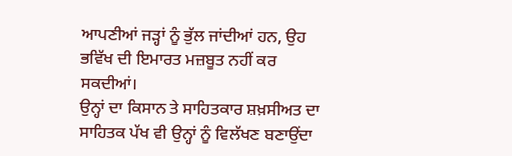ਆਪਣੀਆਂ ਜੜ੍ਹਾਂ ਨੂੰ ਭੁੱਲ ਜਾਂਦੀਆਂ ਹਨ, ਉਹ ਭਵਿੱਖ ਦੀ ਇਮਾਰਤ ਮਜ਼ਬੂਤ ਨਹੀਂ ਕਰ ਸਕਦੀਆਂ।
ਉਨ੍ਹਾਂ ਦਾ ਕਿਸਾਨ ਤੇ ਸਾਹਿਤਕਾਰ ਸ਼ਖ਼ਸੀਅਤ ਦਾ ਸਾਹਿਤਕ ਪੱਖ ਵੀ ਉਨ੍ਹਾਂ ਨੂੰ ਵਿਲੱਖਣ ਬਣਾਉਂਦਾ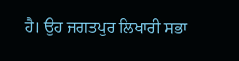ਹੈ। ਉਹ ਜਗਤਪੁਰ ਲਿਖਾਰੀ ਸਭਾ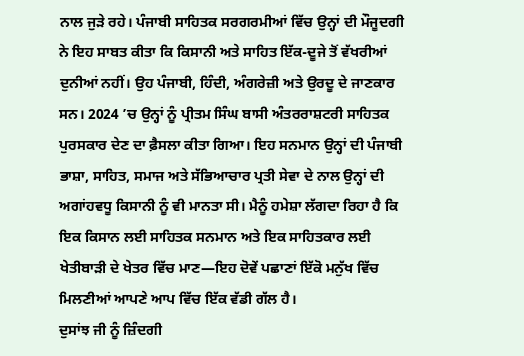ਨਾਲ ਜੁੜੇ ਰਹੇ। ਪੰਜਾਬੀ ਸਾਹਿਤਕ ਸਰਗਰਮੀਆਂ ਵਿੱਚ ਉਨ੍ਹਾਂ ਦੀ ਮੌਜੂਦਗੀ ਨੇ ਇਹ ਸਾਬਤ ਕੀਤਾ ਕਿ ਕਿਸਾਨੀ ਅਤੇ ਸਾਹਿਤ ਇੱਕ-ਦੂਜੇ ਤੋਂ ਵੱਖਰੀਆਂ ਦੁਨੀਆਂ ਨਹੀਂ। ਉਹ ਪੰਜਾਬੀ, ਹਿੰਦੀ, ਅੰਗਰੇਜ਼ੀ ਅਤੇ ਉਰਦੂ ਦੇ ਜਾਣਕਾਰ ਸਨ। 2024 ’ਚ ਉਨ੍ਹਾਂ ਨੂੰ ਪ੍ਰੀਤਮ ਸਿੰਘ ਬਾਸੀ ਅੰਤਰਰਾਸ਼ਟਰੀ ਸਾਹਿਤਕ ਪੁਰਸਕਾਰ ਦੇਣ ਦਾ ਫ਼ੈਸਲਾ ਕੀਤਾ ਗਿਆ। ਇਹ ਸਨਮਾਨ ਉਨ੍ਹਾਂ ਦੀ ਪੰਜਾਬੀ ਭਾਸ਼ਾ, ਸਾਹਿਤ, ਸਮਾਜ ਅਤੇ ਸੱਭਿਆਚਾਰ ਪ੍ਰਤੀ ਸੇਵਾ ਦੇ ਨਾਲ ਉਨ੍ਹਾਂ ਦੀ ਅਗਾਂਹਵਧੂ ਕਿਸਾਨੀ ਨੂੰ ਵੀ ਮਾਨਤਾ ਸੀ। ਮੈਨੂੰ ਹਮੇਸ਼ਾ ਲੱਗਦਾ ਰਿਹਾ ਹੈ ਕਿ ਇਕ ਕਿਸਾਨ ਲਈ ਸਾਹਿਤਕ ਸਨਮਾਨ ਅਤੇ ਇਕ ਸਾਹਿਤਕਾਰ ਲਈ ਖੇਤੀਬਾੜੀ ਦੇ ਖੇਤਰ ਵਿੱਚ ਮਾਣ—ਇਹ ਦੋਵੇਂ ਪਛਾਣਾਂ ਇੱਕੋ ਮਨੁੱਖ ਵਿੱਚ ਮਿਲਣੀਆਂ ਆਪਣੇ ਆਪ ਵਿੱਚ ਇੱਕ ਵੱਡੀ ਗੱਲ ਹੈ।
ਦੁਸਾਂਝ ਜੀ ਨੂੰ ਜ਼ਿੰਦਗੀ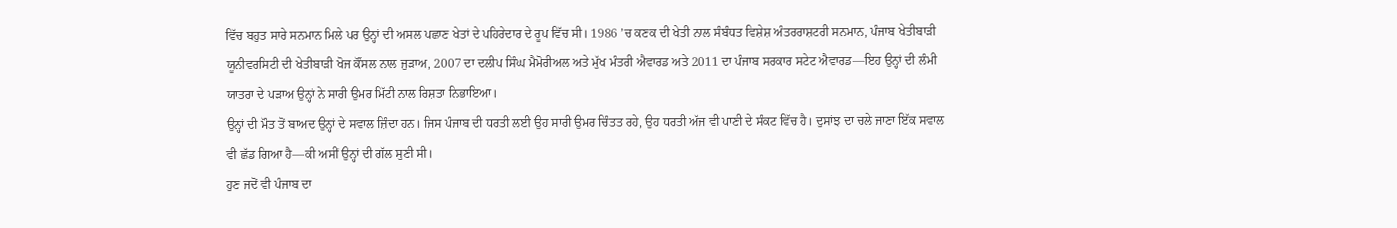ਵਿੱਚ ਬਹੁਤ ਸਾਰੇ ਸਨਮਾਨ ਮਿਲੇ ਪਰ ਉਨ੍ਹਾਂ ਦੀ ਅਸਲ ਪਛਾਣ ਖੇਤਾਂ ਦੇ ਪਹਿਰੇਦਾਰ ਦੇ ਰੂਪ ਵਿੱਚ ਸੀ। 1986 ’ਚ ਕਣਕ ਦੀ ਖੇਤੀ ਨਾਲ ਸੰਬੰਧਤ ਵਿਸ਼ੇਸ਼ ਅੰਤਰਰਾਸ਼ਟਰੀ ਸਨਮਾਨ, ਪੰਜਾਬ ਖੇਤੀਬਾੜੀ ਯੂਨੀਵਰਸਿਟੀ ਦੀ ਖੇਤੀਬਾੜੀ ਖੋਜ ਕੌਂਸਲ ਨਾਲ ਜੁੜਾਅ, 2007 ਦਾ ਦਲੀਪ ਸਿੰਘ ਮੈਮੋਰੀਅਲ ਅਤੇ ਮੁੱਖ ਮੰਤਰੀ ਐਵਾਰਡ ਅਤੇ 2011 ਦਾ ਪੰਜਾਬ ਸਰਕਾਰ ਸਟੇਟ ਐਵਾਰਡ—ਇਹ ਉਨ੍ਹਾਂ ਦੀ ਲੰਮੀ ਯਾਤਰਾ ਦੇ ਪੜਾਅ ਉਨ੍ਹਾਂ ਨੇ ਸਾਰੀ ਉਮਰ ਮਿੱਟੀ ਨਾਲ ਰਿਸ਼ਤਾ ਨਿਭਾਇਆ।
ਉਨ੍ਹਾਂ ਦੀ ਮੌਤ ਤੋਂ ਬਾਅਦ ਉਨ੍ਹਾਂ ਦੇ ਸਵਾਲ ਜ਼ਿੰਦਾ ਹਨ। ਜਿਸ ਪੰਜਾਬ ਦੀ ਧਰਤੀ ਲਈ ਉਹ ਸਾਰੀ ਉਮਰ ਚਿੰਤਤ ਰਹੇ, ਉਹ ਧਰਤੀ ਅੱਜ ਵੀ ਪਾਣੀ ਦੇ ਸੰਕਟ ਵਿੱਚ ਹੈ। ਦੁਸਾਂਝ ਦਾ ਚਲੇ ਜਾਣਾ ਇੱਕ ਸਵਾਲ ਵੀ ਛੱਡ ਗਿਆ ਹੈ—ਕੀ ਅਸੀਂ ਉਨ੍ਹਾਂ ਦੀ ਗੱਲ ਸੁਣੀ ਸੀ।
ਹੁਣ ਜਦੋਂ ਵੀ ਪੰਜਾਬ ਦਾ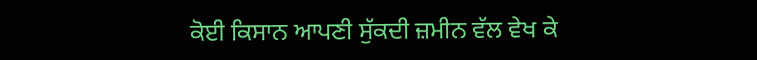ਕੋਈ ਕਿਸਾਨ ਆਪਣੀ ਸੁੱਕਦੀ ਜ਼ਮੀਨ ਵੱਲ ਵੇਖ ਕੇ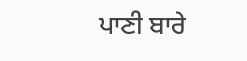ਪਾਣੀ ਬਾਰੇ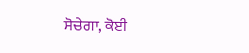ਸੋਚੇਗਾ, ਕੋਈ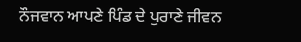ਨੌਜਵਾਨ ਆਪਣੇ ਪਿੰਡ ਦੇ ਪੁਰਾਣੇ ਜੀਵਨ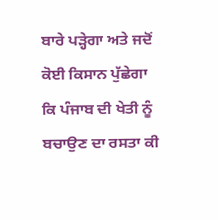ਬਾਰੇ ਪੜ੍ਹੇਗਾ ਅਤੇ ਜਦੋਂ ਕੋਈ ਕਿਸਾਨ ਪੁੱਛੇਗਾ ਕਿ ਪੰਜਾਬ ਦੀ ਖੇਤੀ ਨੂੰ ਬਚਾਉਣ ਦਾ ਰਸਤਾ ਕੀ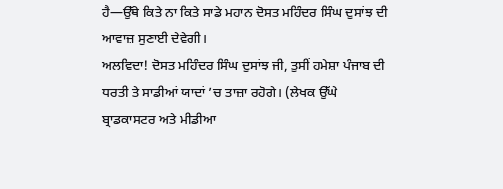ਹੈ—ਉੱਥੇ ਕਿਤੇ ਨਾ ਕਿਤੇ ਸਾਡੇ ਮਹਾਨ ਦੋਸਤ ਮਹਿੰਦਰ ਸਿੰਘ ਦੁਸਾਂਝ ਦੀ ਆਵਾਜ਼ ਸੁਣਾਈ ਦੇਵੇਗੀ।
ਅਲਵਿਦਾ! ਦੋਸਤ ਮਹਿੰਦਰ ਸਿੰਘ ਦੁਸਾਂਝ ਜੀ, ਤੁਸੀਂ ਹਮੇਸ਼ਾ ਪੰਜਾਬ ਦੀ ਧਰਤੀ ਤੇ ਸਾਡੀਆਂ ਯਾਦਾਂ ’ਚ ਤਾਜ਼ਾ ਰਹੋਗੇ। (ਲੇਖਕ ਉੱਘੇ ਬ੍ਰਾਡਕਾਸਟਰ ਅਤੇ ਮੀਡੀਆ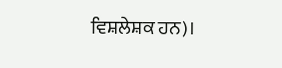ਵਿਸ਼ਲੇਸ਼ਕ ਹਨ)।